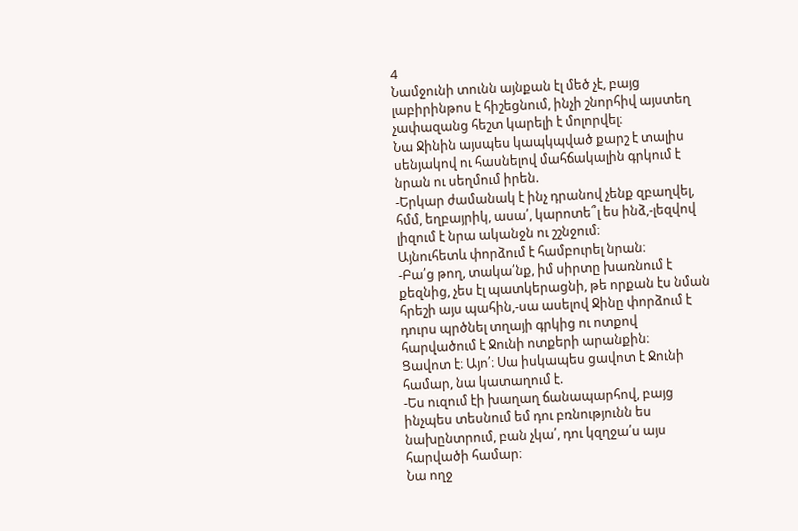4
Նամջունի տունն այնքան էլ մեծ չէ, բայց լաբիրինթոս է հիշեցնում, ինչի շնորհիվ այստեղ չափազանց հեշտ կարելի է մոլորվել։
Նա Ջինին այսպես կապկպված քարշ է տալիս սենյակով ու հասնելով մահճակալին գրկում է նրան ու սեղմում իրեն.
-Երկար ժամանակ է ինչ դրանով չենք զբաղվել, հմմ, եղբայրիկ, ասա՛, կարոտե՞լ ես ինձ,-լեզվով լիզում է նրա ականջն ու շշնջում։
Այնուհետև փորձում է համբուրել նրան։
-Բա՛ց թող, տակա՛նք, իմ սիրտը խառնում է քեզնից, չես էլ պատկերացնի, թե որքան էս նման հրեշի այս պահին,-սա ասելով Ջինը փորձում է դուրս պրծնել տղայի գրկից ու ոտքով հարվածում է Ջունի ոտքերի արանքին։
Ցավոտ է։ Այո՛։ Սա իսկապես ցավոտ է Ջունի համար, նա կատաղում է.
-Ես ուզում էի խաղաղ ճանապարհով, բայց ինչպես տեսնում եմ դու բռնությունն ես նախընտրում, բան չկա՛, դու կզղջա՛ս այս հարվածի համար։
Նա ողջ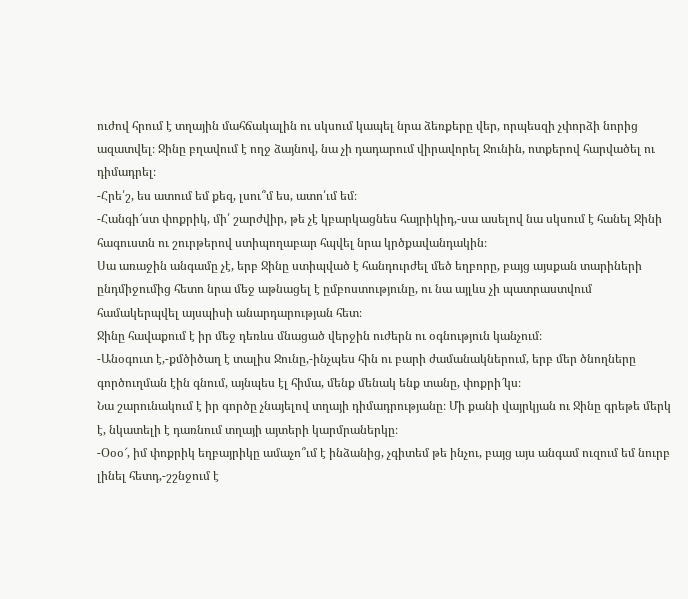ուժով հրում է տղային մահճակալին ու սկսում կապել նրա ձեռքերը վեր, որպեսզի չփորձի նորից ազատվել։ Ջինը բղավում է ողջ ձայնով, նա չի դադարում վիրավորել Ջունին, ոտքերով հարվածել ու դիմադրել։
-Հրե՛շ, ես ատում եմ քեզ, լսու՞մ ես, ատո՛ւմ եմ։
-Հանգի՜ստ փոքրիկ, մի՛ շարժվիր, թե չէ կբարկացնես հայրիկիդ,-սա ասելով նա սկսում է հանել Ջինի հագուստն ու շուրթերով ստիպողաբար հպվել նրա կրծքավանդակին։
Սա առաջին անգամը չէ, երբ Ջինը ստիպված է հանդուրժել մեծ եղբորը, բայց այսքան տարիների ընդմիջումից հետո նրա մեջ աթնացել է ըմբոստությունը, ու նա այլևս չի պատրաստվում համակերպվել այսպիսի անարդարության հետ։
Ջինը հավաքում է իր մեջ դեռևս մնացած վերջին ուժերն ու օգնություն կանչում։
-Անօգուտ է,-քմծիծաղ է տալիս Ջունը,-ինչպես հին ու բարի ժամանակներում, երբ մեր ծնողները գործուղման էին գնում, այնպես էլ հիմա, մենք մենակ ենք տանը, փոքրի՜կս։
Նա շարունակում է իր գործը չնայելով տղայի դիմադրությանը։ Մի քանի վայրկյան ու Ջինը գրեթե մերկ է, նկատելի է դառնում տղայի այտերի կարմրաներկը։
-Օօօ՜, իմ փոքրիկ եղբայրիկը ամաչո՞ւմ է ինձանից, չգիտեմ թե ինչու, բայց այս անգամ ուզում եմ նուրբ լինել հետդ,-շշնջում է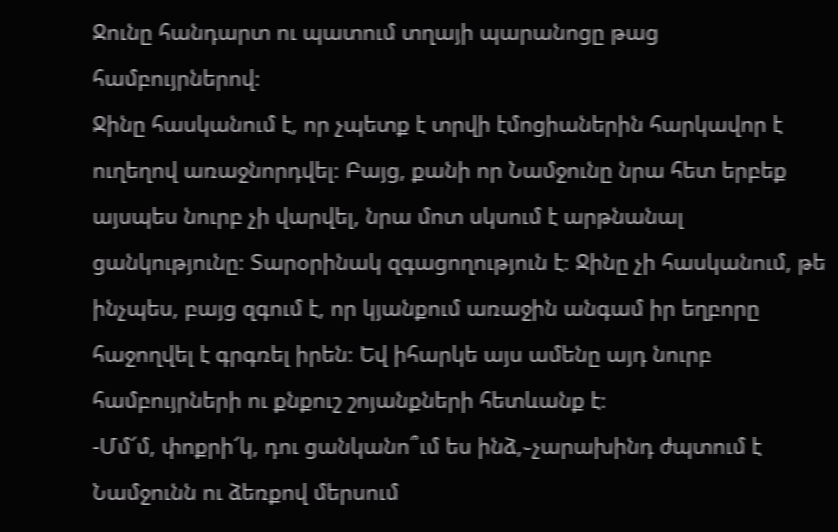Ջունը հանդարտ ու պատում տղայի պարանոցը թաց համբույրներով։
Ջինը հասկանում է, որ չպետք է տրվի էմոցիաներին հարկավոր է ուղեղով առաջնորդվել։ Բայց, քանի որ Նամջունը նրա հետ երբեք այսպես նուրբ չի վարվել, նրա մոտ սկսում է արթնանալ ցանկությունը։ Տարօրինակ զգացողություն է։ Ջինը չի հասկանում, թե ինչպես, բայց զգում է, որ կյանքում առաջին անգամ իր եղբորը հաջողվել է գրգռել իրեն։ Եվ իհարկե այս ամենը այդ նուրբ համբույրների ու քնքուշ շոյանքների հետևանք է։
-Մմ՜մ, փոքրի՜կ, դու ցանկանո՞ւմ ես ինձ,֊չարախինդ ժպտում է Նամջունն ու ձեռքով մերսում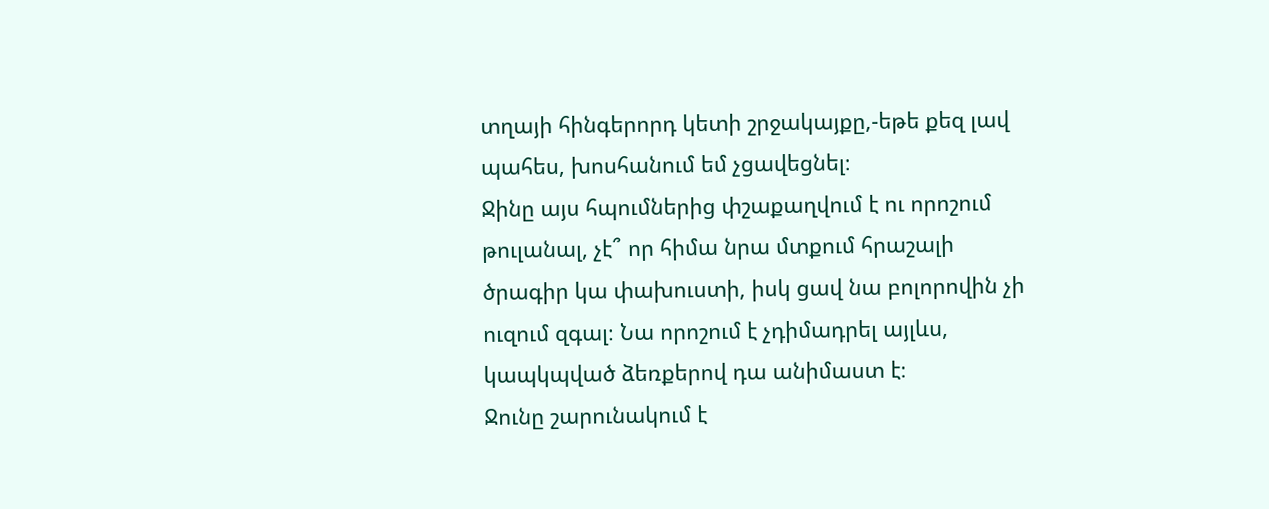տղայի հինգերորդ կետի շրջակայքը,-եթե քեզ լավ պահես, խոսհանում եմ չցավեցնել։
Ջինը այս հպումներից փշաքաղվում է ու որոշում թուլանալ, չէ՞ որ հիմա նրա մտքում հրաշալի ծրագիր կա փախուստի, իսկ ցավ նա բոլորովին չի ուզում զգալ։ Նա որոշում է չդիմադրել այլևս, կապկպված ձեռքերով դա անիմաստ է։
Ջունը շարունակում է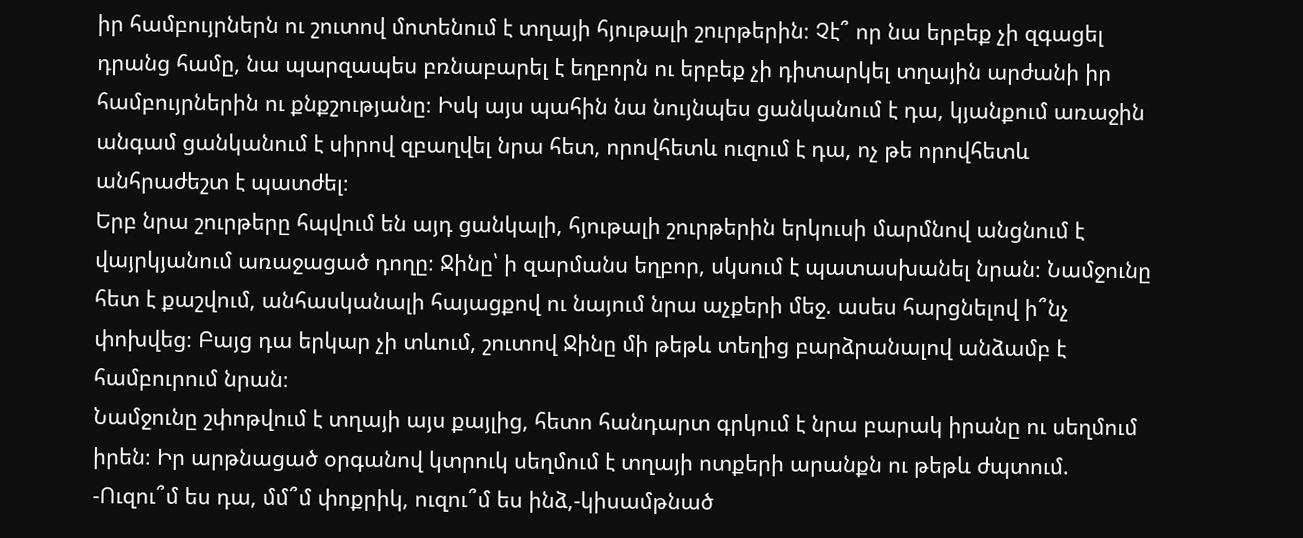իր համբույրներն ու շուտով մոտենում է տղայի հյութալի շուրթերին։ Չէ՞ որ նա երբեք չի զգացել դրանց համը, նա պարզապես բռնաբարել է եղբորն ու երբեք չի դիտարկել տղային արժանի իր համբույրներին ու քնքշությանը։ Իսկ այս պահին նա նույնպես ցանկանում է դա, կյանքում առաջին անգամ ցանկանում է սիրով զբաղվել նրա հետ, որովհետև ուզում է դա, ոչ թե որովհետև անհրաժեշտ է պատժել։
Երբ նրա շուրթերը հպվում են այդ ցանկալի, հյութալի շուրթերին երկուսի մարմնով անցնում է վայրկյանում առաջացած դողը։ Ջինը՝ ի զարմանս եղբոր, սկսում է պատասխանել նրան։ Նամջունը հետ է քաշվում, անհասկանալի հայացքով ու նայում նրա աչքերի մեջ. ասես հարցնելով ի՞նչ փոխվեց։ Բայց դա երկար չի տևում, շուտով Ջինը մի թեթև տեղից բարձրանալով անձամբ է համբուրում նրան։
Նամջունը շփոթվում է տղայի այս քայլից, հետո հանդարտ գրկում է նրա բարակ իրանը ու սեղմում իրեն։ Իր արթնացած օրգանով կտրուկ սեղմում է տղայի ոտքերի արանքն ու թեթև ժպտում.
-Ուզու՞մ ես դա, մմ՞մ փոքրիկ, ուզու՞մ ես ինձ,-կիսամթնած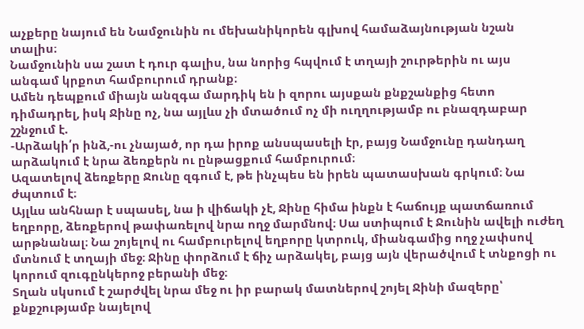աչքերը նայում են Նամջունին ու մեխանիկորեն գլխով համաձայնության նշան տալիս։
Նամջունին սա շատ է դուր գալիս, նա նորից հպվում է տղայի շուրթերին ու այս անգամ կրքոտ համբուրում դրանք։
Ամեն դեպքում միայն անզգա մարդիկ են ի զորու այսքան քնքշանքից հետո դիմադրել, իսկ Ջինը ոչ, նա այլևս չի մտածում ոչ մի ուղղությամբ ու բնազդաբար շշնջում է.
-Արձակի՛ր ինձ,-ու չնայած, որ դա իրոք անսպասելի էր, բայց Նամջունը դանդաղ արձակում է նրա ձեռքերն ու ընթացքում համբուրում։
Ազատելով ձեռքերը Ջունը զգում է, թե ինչպես են իրեն պատասխան գրկում։ Նա ժպտում է։
Այլևս անհնար է սպասել, նա ի վիճակի չէ, Ջինը հիմա ինքն է հաճույք պատճառում եղբորը, ձեռքերով թափառելով նրա ողջ մարմնով։ Սա ստիպում է Ջունին ավելի ուժեղ արթնանալ։ Նա շոյելով ու համբուրելով եղբորը կտրուկ, միանգամից ողջ չափսով մտնում է տղայի մեջ։ Ջինը փորձում է ճիչ արձակել, բայց այն վերածվում է տնքոցի ու կորում զուգընկերոջ բերանի մեջ։
Տղան սկսում է շարժվել նրա մեջ ու իր բարակ մատներով շոյել Ջինի մազերը՝ քնքշությամբ նայելով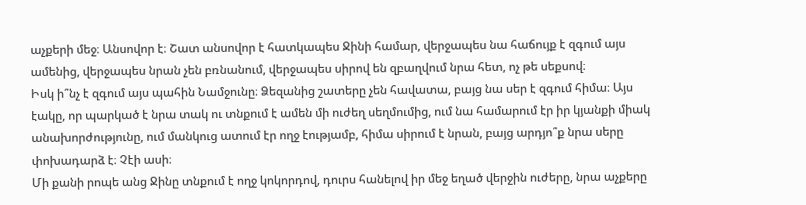աչքերի մեջ։ Անսովոր է։ Շատ անսովոր է հատկապես Ջինի համար, վերջապես նա հաճույք է զգում այս ամենից, վերջապես նրան չեն բռնանում, վերջապես սիրով են զբաղվում նրա հետ, ոչ թե սեքսով։
Իսկ ի՞նչ է զգում այս պահին Նամջունը։ Ձեզանից շատերը չեն հավատա, բայց նա սեր է զգում հիմա։ Այս էակը, որ պարկած է նրա տակ ու տնքում է ամեն մի ուժեղ սեղմումից, ում նա համարում էր իր կյանքի միակ անախորժությունը, ում մանկուց ատում էր ողջ էությամբ, հիմա սիրում է նրան, բայց արդյո՞ք նրա սերը փոխադարձ է։ Չէի ասի։
Մի քանի րոպե անց Ջինը տնքում է ողջ կոկորդով, դուրս հանելով իր մեջ եղած վերջին ուժերը, նրա աչքերը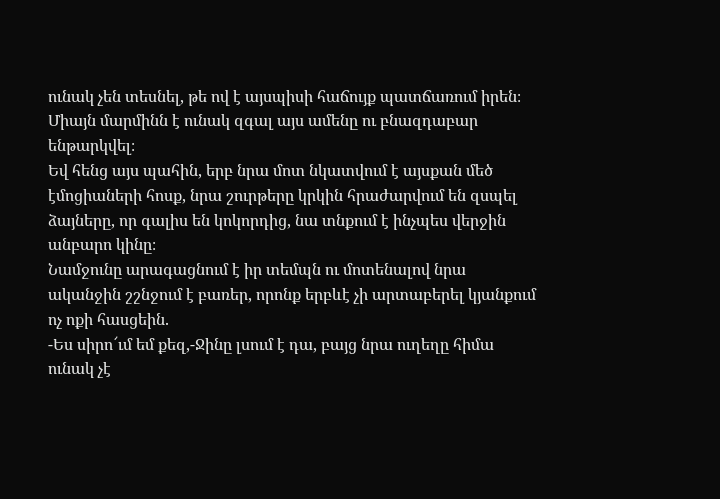ունակ չեն տեսնել, թե ով է այսպիսի հաճույք պատճառում իրեն։ Միայն մարմինն է ունակ զգալ այս ամենը ու բնազդաբար ենթարկվել։
Եվ հենց այս պահին, երբ նրա մոտ նկատվում է այսքան մեծ էմոցիաների հոսք, նրա շուրթերը կրկին հրաժարվում են զսպել ձայները, որ գալիս են կոկորդից, նա տնքում է ինչպես վերջին անբարո կինը։
Նամջունը արագացնում է իր տեմպն ու մոտենալով նրա ականջին շշնջում է բառեր, որոնք երբևէ չի արտաբերել կյանքում ոչ ոքի հասցեին.
-Ես սիրո՜ւմ եմ քեզ,-Ջինը լսում է դա, բայց նրա ուղեղը հիմա ունակ չէ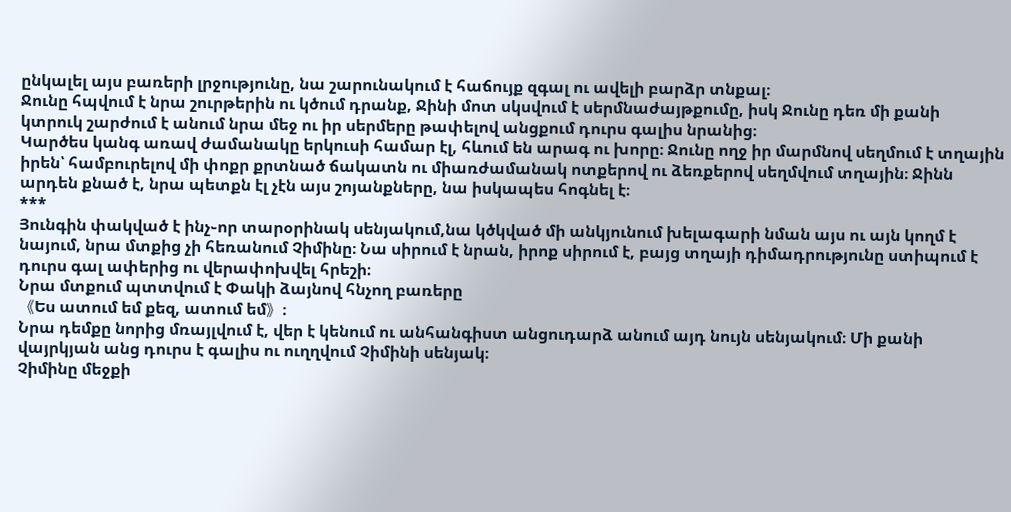ընկալել այս բառերի լրջությունը, նա շարունակում է հաճույք զգալ ու ավելի բարձր տնքալ։
Ջունը հպվում է նրա շուրթերին ու կծում դրանք, Ջինի մոտ սկսվում է սերմնաժայթքումը, իսկ Ջունը դեռ մի քանի կտրուկ շարժում է անում նրա մեջ ու իր սերմերը թափելով անցքում դուրս գալիս նրանից։
Կարծես կանգ առավ ժամանակը երկուսի համար էլ, հևում են արագ ու խորը։ Ջունը ողջ իր մարմնով սեղմում է տղային իրեն՝ համբուրելով մի փոքր քրտնած ճակատն ու միառժամանակ ոտքերով ու ձեռքերով սեղմվում տղային։ Ջինն արդեն քնած է, նրա պետքն էլ չէն այս շոյանքները, նա իսկապես հոգնել է։
***
Յունգին փակված է ինչ֊որ տարօրինակ սենյակում,նա կծկված մի անկյունում խելագարի նման այս ու այն կողմ է նայում, նրա մտքից չի հեռանում Չիմինը։ Նա սիրում է նրան, իրոք սիրում է, բայց տղայի դիմադրությունը ստիպում է դուրս գալ ափերից ու վերափոխվել հրեշի։
Նրա մտքում պտտվում է Փակի ձայնով հնչող բառերը
《Ես ատում եմ քեզ, ատում եմ》։
Նրա դեմքը նորից մռայլվում է, վեր է կենում ու անհանգիստ անցուդարձ անում այդ նույն սենյակում։ Մի քանի վայրկյան անց դուրս է գալիս ու ուղղվում Չիմինի սենյակ։
Չիմինը մեջքի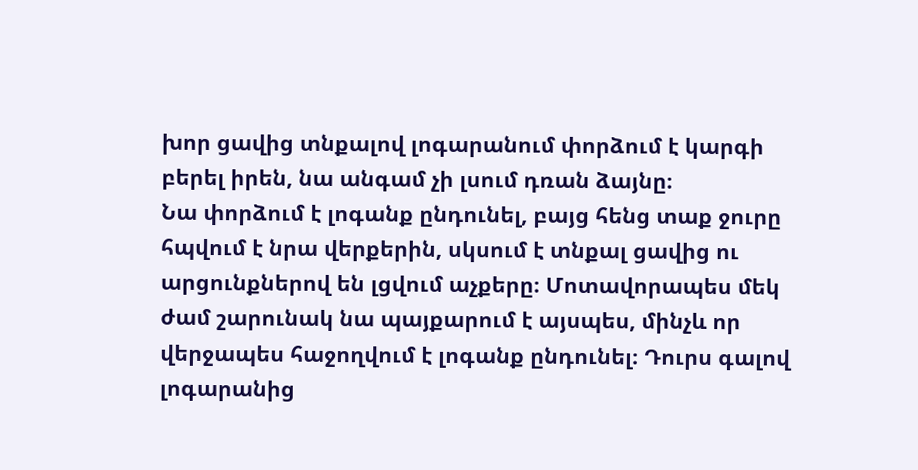խոր ցավից տնքալով լոգարանում փորձում է կարգի բերել իրեն, նա անգամ չի լսում դռան ձայնը։
Նա փորձում է լոգանք ընդունել, բայց հենց տաք ջուրը հպվում է նրա վերքերին, սկսում է տնքալ ցավից ու արցունքներով են լցվում աչքերը։ Մոտավորապես մեկ ժամ շարունակ նա պայքարում է այսպես, մինչև որ վերջապես հաջողվում է լոգանք ընդունել։ Դուրս գալով լոգարանից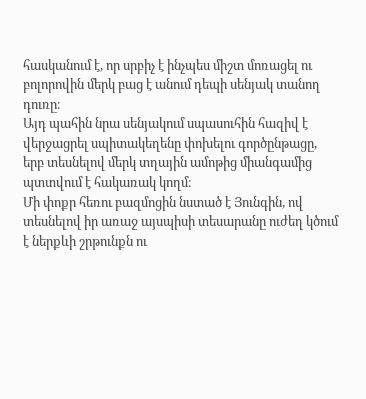հասկանում է, որ սրբիչ է ինչպես միշտ մոռացել ու բոլորովին մերկ բաց է անում դեպի սենյակ տանող դուռը։
Այդ պահին նրա սենյակում սպասուհին հազիվ է վերջացրել սպիտակեղենը փոխելու գործընթացը, երբ տեսնելով մերկ տղային ամոթից միանգամից պտտվում է հակառակ կողմ։
Մի փոքր հեռու բազմոցին նստած է Յունգին, ով տեսնելով իր առաջ այսպիսի տեսարանը ուժեղ կծում է ներքևի շրթունքն ու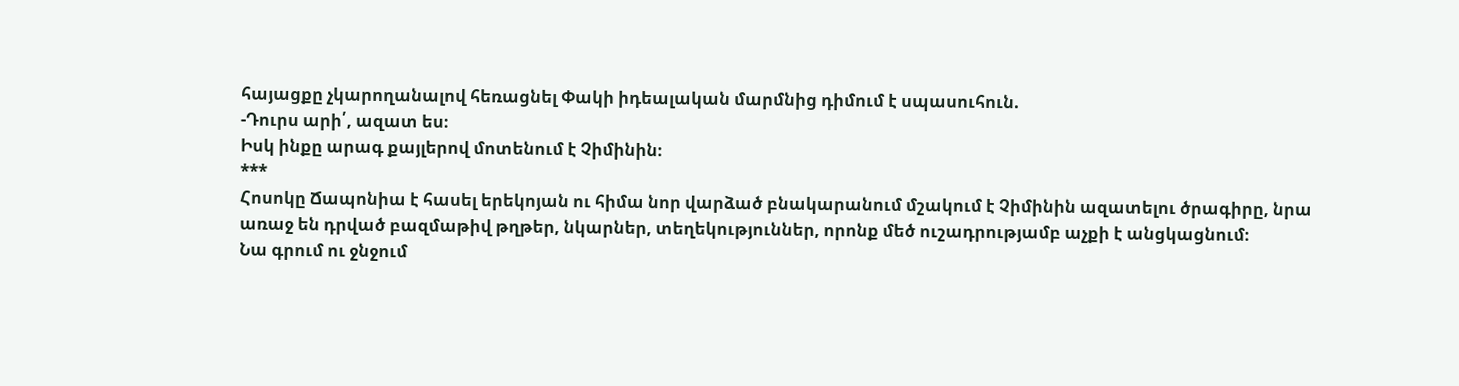հայացքը չկարողանալով հեռացնել Փակի իդեալական մարմնից դիմում է սպասուհուն.
-Դուրս արի՛, ազատ ես։
Իսկ ինքը արագ քայլերով մոտենում է Չիմինին։
***
Հոսոկը Ճապոնիա է հասել երեկոյան ու հիմա նոր վարձած բնակարանում մշակում է Չիմինին ազատելու ծրագիրը, նրա առաջ են դրված բազմաթիվ թղթեր, նկարներ, տեղեկություններ, որոնք մեծ ուշադրությամբ աչքի է անցկացնում։
Նա գրում ու ջնջում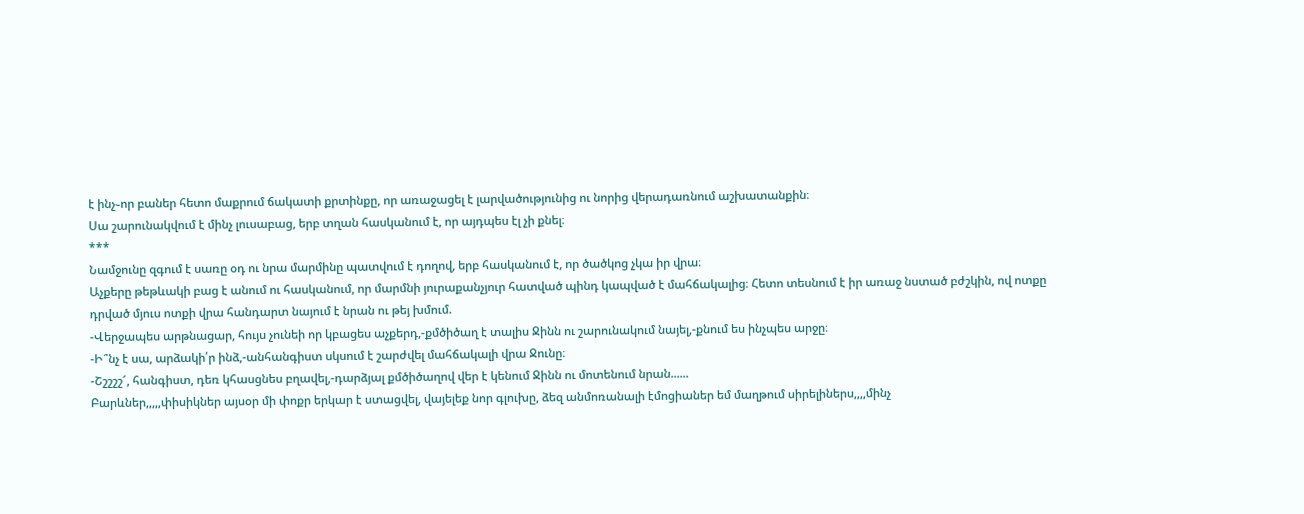է ինչ֊որ բաներ հետո մաքրում ճակատի քրտինքը, որ առաջացել է լարվածությունից ու նորից վերադառնում աշխատանքին։
Սա շարունակվում է մինչ լուսաբաց, երբ տղան հասկանում է, որ այդպես էլ չի քնել։
***
Նամջունը զգում է սառը օդ ու նրա մարմինը պատվում է դողով, երբ հասկանում է, որ ծածկոց չկա իր վրա։
Աչքերը թեթևակի բաց է անում ու հասկանում, որ մարմնի յուրաքանչյուր հատված պինդ կապված է մահճակալից։ Հետո տեսնում է իր առաջ նստած բժշկին, ով ոտքը դրված մյուս ոտքի վրա հանդարտ նայում է նրան ու թեյ խմում.
-Վերջապես արթնացար, հույս չունեի որ կբացես աչքերդ,-քմծիծաղ է տալիս Ջինն ու շարունակում նայել,-քնում ես ինչպես արջը։
-Ի՞նչ է սա, արձակի՛ր ինձ,-անհանգիստ սկսում է շարժվել մահճակալի վրա Ջունը։
-Շշշշշ՜, հանգիստ, դեռ կհասցնես բղավել,-դարձյալ քմծիծաղով վեր է կենում Ջինն ու մոտենում նրան......
Բարևներ,,,,,փիսիկներ այսօր մի փոքր երկար է ստացվել, վայելեք նոր գլուխը, ձեզ անմոռանալի էմոցիաներ եմ մաղթում սիրելիներս,,,,մինչ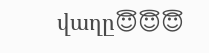վաղը😇😇😇